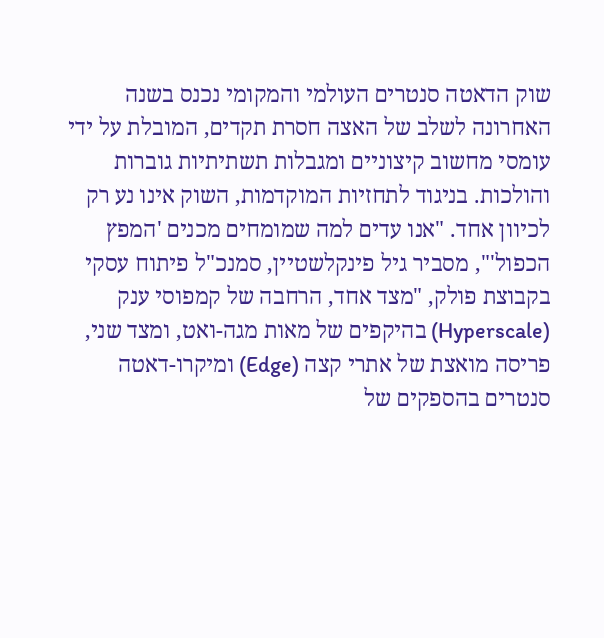שוק הדאטה סנטרים העולמי והמקומי נכנס בשנה האחרונה לשלב של האצה חסרת תקדים, המובלת על ידי עומסי מחשוב קיצוניים ומגבלות תשתיתיות גוברות והולכות. בניגוד לתחזיות המוקדמות, השוק אינו נע רק לכיוון אחד. "אנו עדים למה שמומחים מכנים 'המפץ הכפול'", מסביר גיל פינקלשטיין, סמנכ"ל פיתוח עסקי בקבוצת פולק, "מצד אחד, הרחבה של קמפוסי ענק (Hyperscale) בהיקפים של מאות מגה-ואט, ומצד שני, פריסה מואצת של אתרי קצה (Edge) ומיקרו-דאטה סנטרים בהספקים של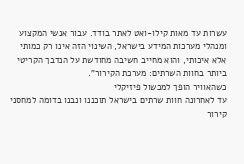עשרות עד מאות קילו-ואט לאתר בודד. עבור אנשי המקצוע ומנהלי מערכות המידע בישראל, השינוי הזה אינו רק כמותי אלא איכותי, והוא מחייב חשיבה מחודשת על הנדבך הקריטי ביותר בחוות השרתים: מערכת הקירור".
כשהאוויר הופך למכשול פיזיקלי
עד לאחרונה חוות שרתים בישראל תוכננו ונבנו בדומה למחסני קירור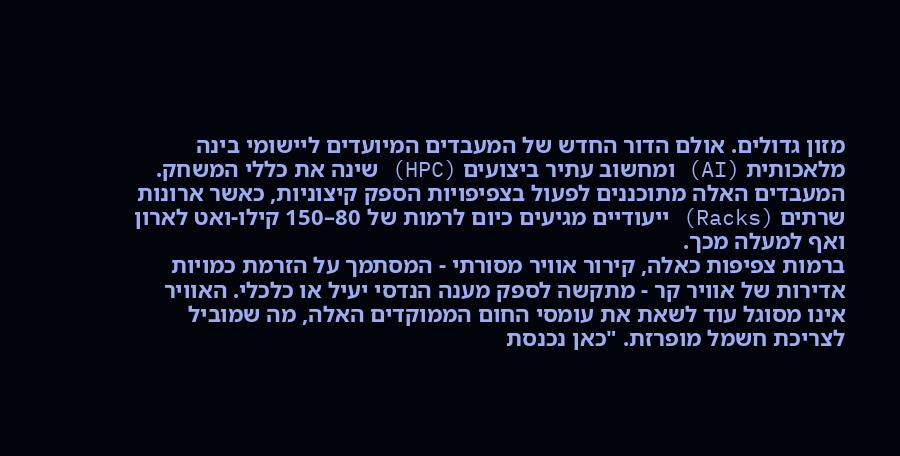מזון גדולים. אולם הדור החדש של המעבדים המיועדים ליישומי בינה מלאכותית (AI) ומחשוב עתיר ביצועים (HPC) שינה את כללי המשחק. המעבדים האלה מתוכננים לפעול בצפיפויות הספק קיצוניות, כאשר ארונות שרתים (Racks) ייעודיים מגיעים כיום לרמות של 80–150 קילו-ואט לארון ואף למעלה מכך.
ברמות צפיפות כאלה, קירור אוויר מסורתי - המסתמך על הזרמת כמויות אדירות של אוויר קר - מתקשה לספק מענה הנדסי יעיל או כלכלי. האוויר אינו מסוגל עוד לשאת את עומסי החום הממוקדים האלה, מה שמוביל לצריכת חשמל מופרזת. "כאן נכנסת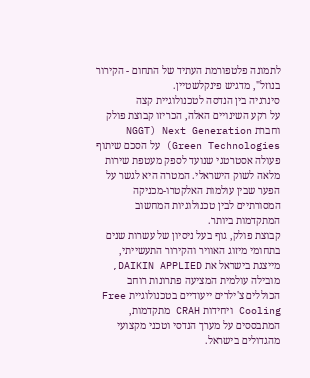לתמונה פלטפורמת העתיד של התחום - הקירור בנוזל", מדגיש פינקלשטיין.
סינרגיה בין הנדסה לטכנולוגיית קצה
על רקע השינויים האלה, הכריזו קבוצת פולק וחברת NGGT) Next Generation Green Technologies) על הסכם שיתוף פעולה אסטרטגי שנועד לספק מעטפת שירות מלאה לשוק הישראלי. המטרה היא לגשר על הפער שבין עולמות האלקטרו-מכניקה המסורתיים לבין טכנולוגיות המחשוב המתקדמות ביותר.
קבוצת פולק, גוף בעל ניסיון של עשרות שנים בתחומי מיזוג האוויר והקירור התעשייתי, מייצגת בישראל את DAIKIN APPLIED, מובילה עולמית המציעה פתרונות רוחב הכוללים צ'ילרים ייעודיים בטכנולוגיית Free Cooling ויחידות CRAH מתקדמות, המתבססים על מערך הנדסי וטכני מקצועי מהגדולים בישראל.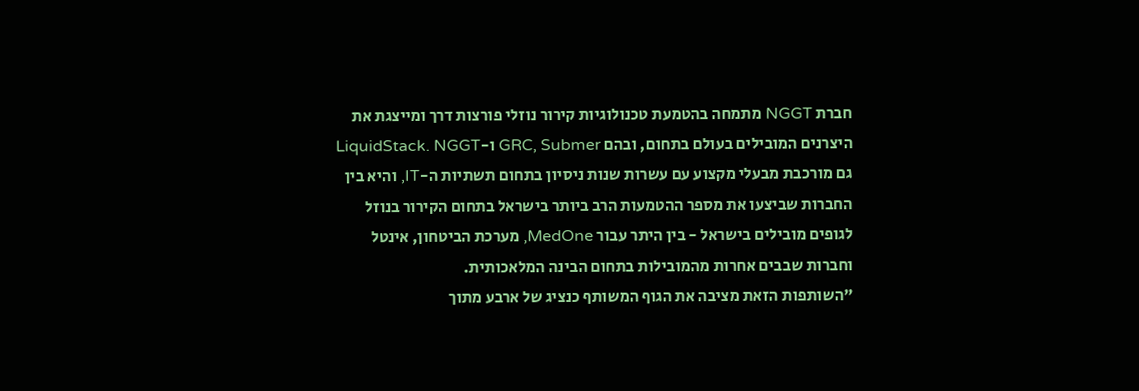חברת NGGT מתמחה בהטמעת טכנולוגיות קירור נוזלי פורצות דרך ומייצגת את היצרנים המובילים בעולם בתחום, ובהם GRC, Submer ו-LiquidStack. NGGT גם מורכבת מבעלי מקצוע עם עשרות שנות ניסיון בתחום תשתיות ה-IT, והיא בין החברות שביצעו את מספר ההטמעות הרב ביותר בישראל בתחום הקירור בנוזל לגופים מובילים בישראל - בין היתר עבור MedOne, מערכת הביטחון, אינטל וחברות שבבים אחרות מהמובילות בתחום הבינה המלאכותית.
"השותפות הזאת מציבה את הגוף המשותף כנציג של ארבע מתוך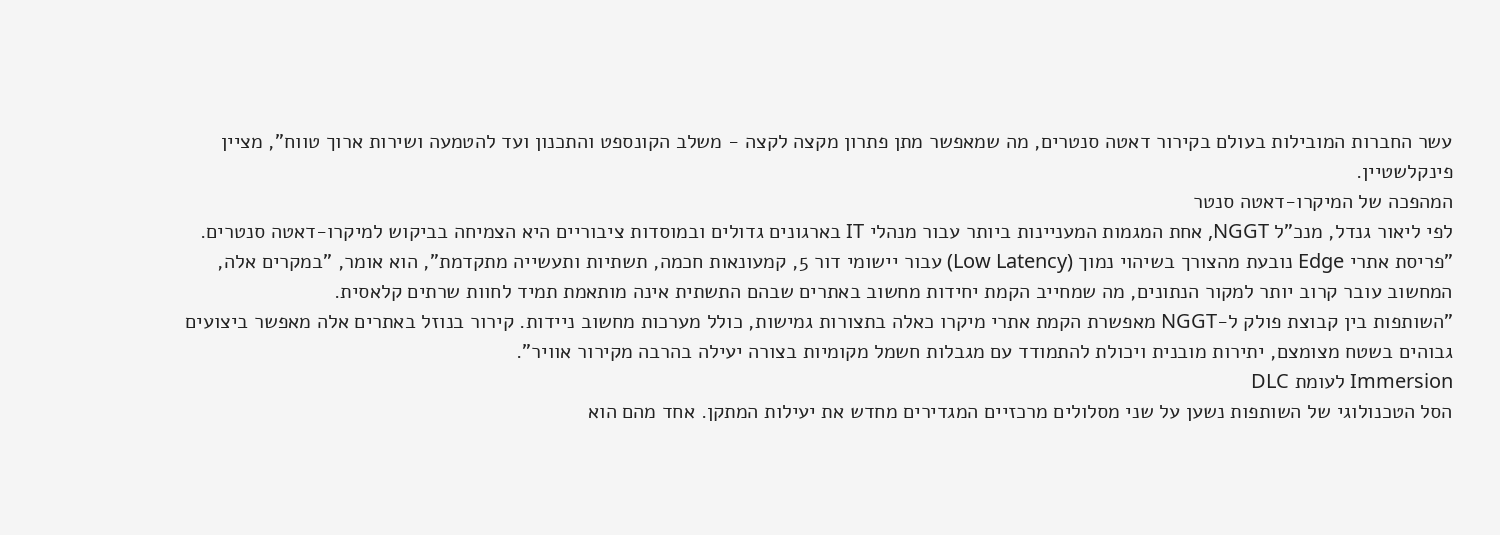עשר החברות המובילות בעולם בקירור דאטה סנטרים, מה שמאפשר מתן פתרון מקצה לקצה - משלב הקונספט והתכנון ועד להטמעה ושירות ארוך טווח", מציין פינקלשטיין.
המהפכה של המיקרו-דאטה סנטר
לפי ליאור גנדל, מנכ"ל NGGT, אחת המגמות המעניינות ביותר עבור מנהלי IT בארגונים גדולים ובמוסדות ציבוריים היא הצמיחה בביקוש למיקרו-דאטה סנטרים. "פריסת אתרי Edge נובעת מהצורך בשיהוי נמוך (Low Latency) עבור יישומי דור 5, קמעונאות חכמה, תשתיות ותעשייה מתקדמת", הוא אומר, "במקרים אלה, המחשוב עובר קרוב יותר למקור הנתונים, מה שמחייב הקמת יחידות מחשוב באתרים שבהם התשתית אינה מותאמת תמיד לחוות שרתים קלאסית.
"השותפות בין קבוצת פולק ל-NGGT מאפשרת הקמת אתרי מיקרו כאלה בתצורות גמישות, כולל מערכות מחשוב ניידות. קירור בנוזל באתרים אלה מאפשר ביצועים גבוהים בשטח מצומצם, יתירות מובנית ויכולת להתמודד עם מגבלות חשמל מקומיות בצורה יעילה בהרבה מקירור אוויר".
Immersion לעומת DLC
הסל הטכנולוגי של השותפות נשען על שני מסלולים מרכזיים המגדירים מחדש את יעילות המתקן. אחד מהם הוא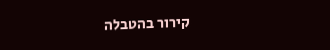קירור בהטבלה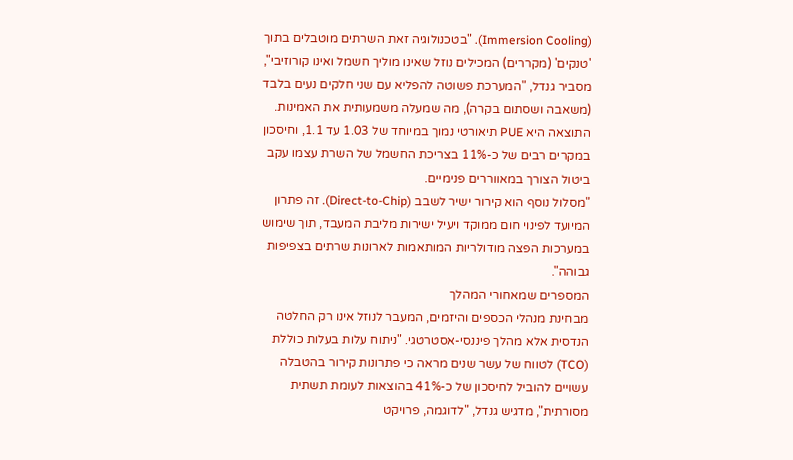(Immersion Cooling). "בטכנולוגיה זאת השרתים מוטבלים בתוך 'טנקים' (מקררים) המכילים נוזל שאינו מוליך חשמל ואינו קורוזיבי", מסביר גנדל, "המערכת פשוטה להפליא עם שני חלקים נעים בלבד (משאבה ושסתום בקרה), מה שמעלה משמעותית את האמינות. התוצאה היא PUE תיאורטי נמוך במיוחד של 1.03 עד 1.1, וחיסכון במקרים רבים של כ-11% בצריכת החשמל של השרת עצמו עקב ביטול הצורך במאווררים פנימיים.
"מסלול נוסף הוא קירור ישיר לשבב (Direct-to-Chip). זה פתרון המיועד לפינוי חום ממוקד ויעיל ישירות מליבת המעבד, תוך שימוש במערכות הפצה מודולריות המותאמות לארונות שרתים בצפיפות גבוהה".
המספרים שמאחורי המהלך
מבחינת מנהלי הכספים והיזמים, המעבר לנוזל אינו רק החלטה הנדסית אלא מהלך פיננסי-אסטרטגי. "ניתוח עלות בעלות כוללת (TCO) לטווח של עשר שנים מראה כי פתרונות קירור בהטבלה עשויים להוביל לחיסכון של כ-41% בהוצאות לעומת תשתית מסורתית", מדגיש גנדל, "לדוגמה, פרויקט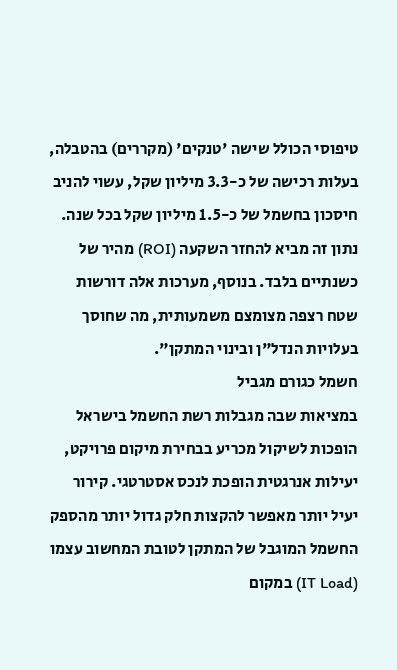טיפוסי הכולל שישה 'טנקים' (מקררים) בהטבלה, בעלות רכישה של כ-3.3 מיליון שקל, עשוי להניב חיסכון בחשמל של כ-1.5 מיליון שקל בכל שנה. נתון זה מביא להחזר השקעה (ROI) מהיר של כשנתיים בלבד. בנוסף, מערכות אלה דורשות שטח רצפה מצומצם משמעותית, מה שחוסך בעלויות הנדל"ן ובינוי המתקן".
חשמל כגורם מגביל
במציאות שבה מגבלות רשת החשמל בישראל הופכות לשיקול מכריע בבחירת מיקום פרויקט, יעילות אנרגטית הופכת לנכס אסטרטגי. קירור יעיל יותר מאפשר להקצות חלק גדול יותר מהספק החשמל המוגבל של המתקן לטובת המחשוב עצמו (IT Load) במקום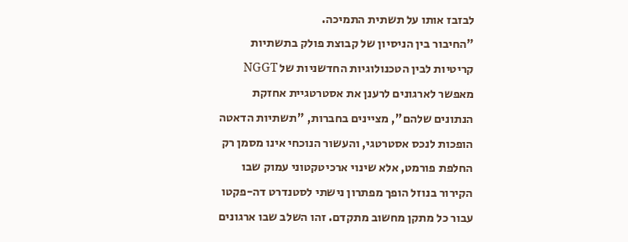לבזבז אותו על תשתית התמיכה.
"החיבור בין הניסיון של קבוצת פולק בתשתיות קריטיות לבין הטכנולוגיות החדשניות של NGGT מאפשר לארגונים לרענן את אסטרטגיית אחזקת הנתונים שלהם", מציינים בחברות, "תשתיות הדאטה הופכות לנכס אסטרטגי, והעשור הנוכחי אינו מסמן רק החלפת פורמט, אלא שינוי ארכיטקטוני עמוק שבו הקירור בנוזל הופך מפתרון נישתי לסטנדרט דה-פקטו עבור כל מתקן מחשוב מתקדם. זהו השלב שבו ארגונים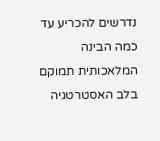נדרשים להכריע עד כמה הבינה המלאכותית תמוקם בלב האסטרטגיה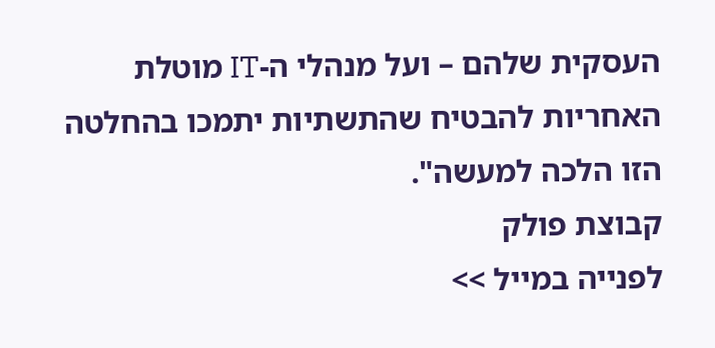העסקית שלהם – ועל מנהלי ה-IT מוטלת האחריות להבטיח שהתשתיות יתמכו בהחלטה הזו הלכה למעשה".
קבוצת פולק
לפנייה במייל >>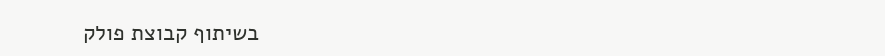בשיתוף קבוצת פולק